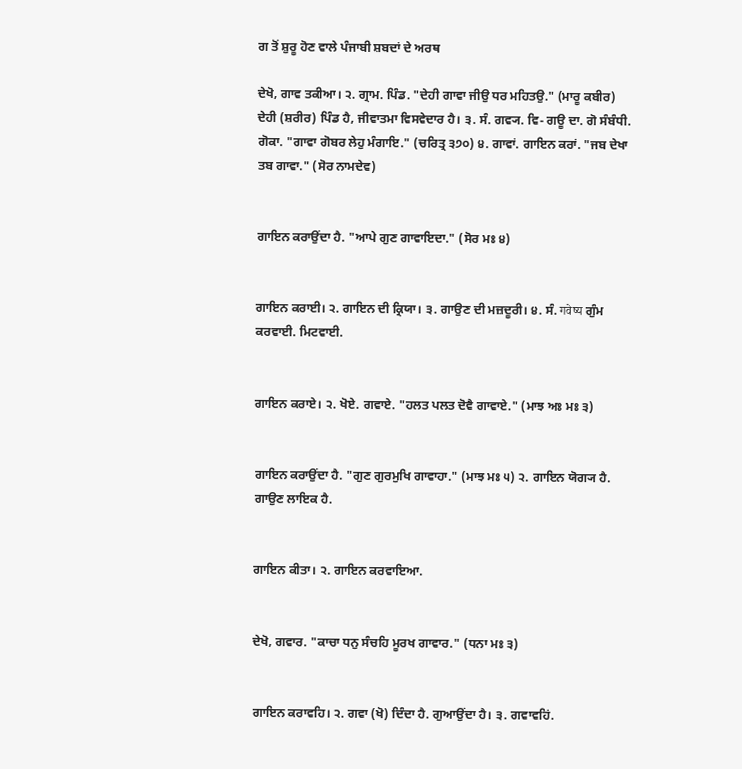ਗ ਤੋਂ ਸ਼ੁਰੂ ਹੋਣ ਵਾਲੇ ਪੰਜਾਬੀ ਸ਼ਬਦਾਂ ਦੇ ਅਰਥ

ਦੇਖੋ, ਗਾਵ ਤਕੀਆ। ੨. ਗ੍ਰਾਮ. ਪਿੰਡ. "ਦੇਹੀ ਗਾਵਾ ਜੀਉ ਧਰ ਮਹਿਤਉ." (ਮਾਰੂ ਕਬੀਰ) ਦੇਹੀ (ਸ਼ਰੀਰ) ਪਿੰਡ ਹੈ, ਜੀਵਾਤਮਾ ਵਿਸਵੇਦਾਰ ਹੈ। ੩. ਸੰ. ਗਵ੍ਯ. ਵਿ- ਗਊ ਦਾ. ਗੋ ਸੰਬੰਧੀ. ਗੋਕਾ. "ਗਾਵਾ ਗੋਬਰ ਲੇਹੁ ਮੰਗਾਇ." (ਚਰਿਤ੍ਰ ੩੭੦) ੪. ਗਾਵਾਂ. ਗਾਇਨ ਕਰਾਂ. "ਜਬ ਦੇਖਾ ਤਬ ਗਾਵਾ." (ਸੋਰ ਨਾਮਦੇਵ)


ਗਾਇਨ ਕਰਾਉਂਦਾ ਹੈ. "ਆਪੇ ਗੁਣ ਗਾਵਾਇਦਾ." (ਸੋਰ ਮਃ ੪)


ਗਾਇਨ ਕਰਾਈ। ੨. ਗਾਇਨ ਦੀ ਕ੍ਰਿਯਾ। ੩. ਗਾਉਣ ਦੀ ਮਜ਼ਦੂਰੀ। ੪. ਸੰ. गवेष्य ਗੁੰਮ ਕਰਵਾਈ. ਮਿਟਵਾਈ.


ਗਾਇਨ ਕਰਾਏ। ੨. ਖੋਏ. ਗਵਾਏ. "ਹਲਤ ਪਲਤ ਦੋਵੈ ਗਾਵਾਏ." (ਮਾਝ ਅਃ ਮਃ ੩)


ਗਾਇਨ ਕਰਾਉਂਦਾ ਹੈ. "ਗੁਣ ਗੁਰਮੁਖਿ ਗਾਵਾਹਾ." (ਮਾਝ ਮਃ ੫) ੨. ਗਾਇਨ ਯੋਗ੍ਯ ਹੈ. ਗਾਉਣ ਲਾਇਕ ਹੈ.


ਗਾਇਨ ਕੀਤਾ। ੨. ਗਾਇਨ ਕਰਵਾਇਆ.


ਦੇਖੋ, ਗਵਾਰ. "ਕਾਚਾ ਧਨੁ ਸੰਚਹਿ ਮੂਰਖ ਗਾਵਾਰ." (ਧਨਾ ਮਃ ੩)


ਗਾਇਨ ਕਰਾਵਹਿ। ੨. ਗਵਾ (ਖੋ) ਦਿੰਦਾ ਹੈ. ਗੁਆਉਂਦਾ ਹੈ। ੩. ਗਵਾਵਹਿਂ.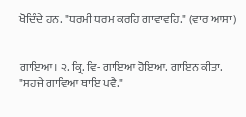ਖੋਦਿੰਦੇ ਹਨ. "ਧਰਮੀ ਧਰਮ ਕਰਹਿ ਗਾਵਾਵਹਿ." (ਵਾਰ ਆਸਾ)


ਗਾਇਆ। ੨. ਕ੍ਰਿ. ਵਿ- ਗਾਇਆ ਹੋਇਆ. ਗਾਇਨ ਕੀਤਾ. "ਸਹਜੇ ਗਾਵਿਆ ਥਾਇ ਪਵੈ."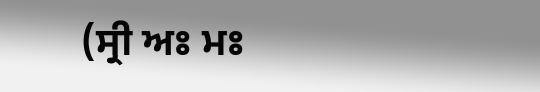(ਸ੍ਰੀ ਅਃ ਮਃ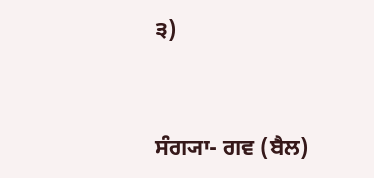੩)


ਸੰਗ੍ਯਾ- ਗਵ (ਬੈਲ)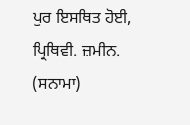ਪੁਰ ਇਸਥਿਤ ਹੋਈ, ਪ੍ਰਿਥਿਵੀ. ਜ਼ਮੀਨ. (ਸਨਾਮਾ)